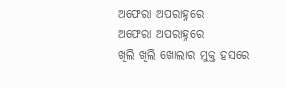ଅଫେରା ଅପରାହ୍ନରେ
ଅଫେରା ଅପରାହ୍ନରେ
ଖିଲି ଖିଲି ଖୋଲାର ମୁକ୍ତ ହସରେ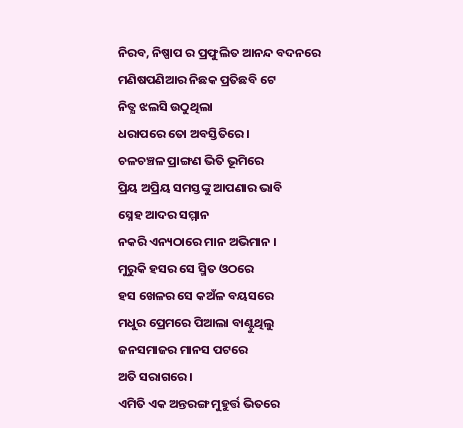ନିରବ, ନିଷ୍ପାପ ର ପ୍ରଫୁଲିତ ଆନନ୍ଦ ବଦନରେ
ମଣିଷପଣିଆର ନିଛକ ପ୍ରତିଛବି ଟେ
ନିତ୍ଯ ଝଲସି ଉଠୁଥିଲା
ଧରାପରେ ତୋ ଅବସ୍ତିତିରେ ।
ଚଳଚଞ୍ଚଳ ପ୍ରାଙ୍ଗଣ ଭିତି ଭୂମିରେ
ପ୍ରିୟ ଅପ୍ରିୟ ସମସ୍ତଙ୍କୁ ଆପଣାର ଭାବି
ସ୍ନେହ ଆଦର ସମ୍ମାନ
ନକରି ଏନ୍ୟଠାରେ ମାନ ଅଭିମାନ ।
ମୁରୁକି ହସର ସେ ସ୍ମିତ ଓଠରେ
ହସ ଖେଳର ସେ କଅଁଳ ବୟସରେ
ମଧୁର ପ୍ରେମରେ ପିଆଲା ବାଣ୍ଟୁଥିଲୁ
ଜନସମାଜର ମାନସ ପଟରେ
ଅତି ସରାଗରେ ।
ଏମିତି ଏକ ଅନ୍ତରଙ୍ଗ ମୁହୁର୍ତ୍ତ ଭିତରେ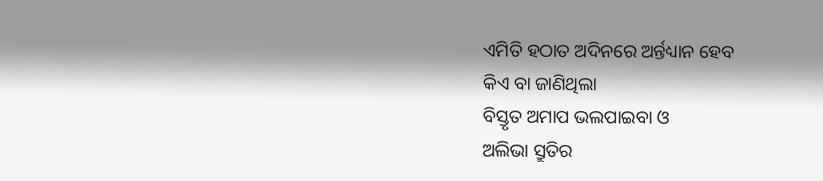ଏମିତି ହଠାତ ଅଦିନରେ ଅର୍ନ୍ତଧ୍ୟାନ ହେବ
କିଏ ବା ଜାଣିଥିଲା
ବିସ୍ତୃତ ଅମାପ ଭଲପାଇବା ଓ
ଅଲିଭା ସ୍ରୁତିର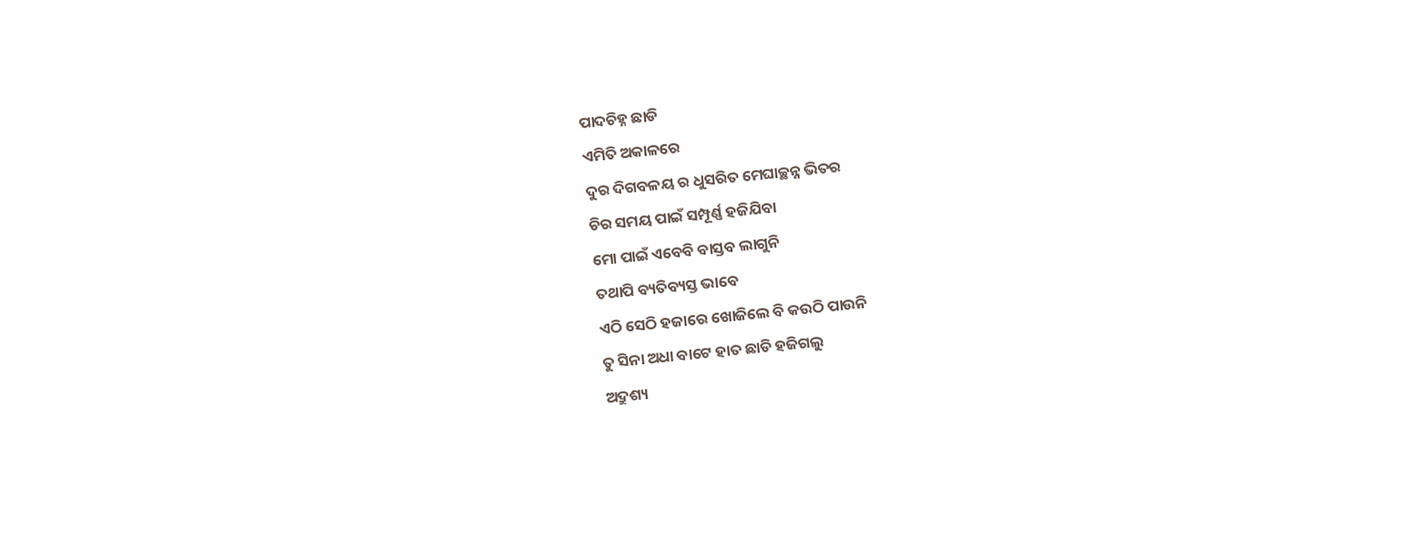ପାଦଚିହ୍ନ ଛାଡି
ଏମିତି ଅକାଳରେ
ଦୁର ଦିଗବଳୟ ର ଧୁସରିତ ମେଘାଚ୍ଛନ୍ନ ଭିତର
ଚିର ସମୟ ପାଇଁ ସମ୍ପୂର୍ଣ୍ଣ ହଜିଯିବା
ମୋ ପାଇଁ ଏବେବି ବାସ୍ତବ ଲାଗୁନି
ତଥାପି ବ୍ୟତିବ୍ୟସ୍ତ ଭାବେ
ଏଠି ସେଠି ହଜାରେ ଖୋଜିଲେ ବି କଉଠି ପାଉନି
ତୁ ସିନା ଅଧା ବାଟେ ହାତ ଛାଡି ହଜିଗଲୁ
ଅଦ୍ରୁଶ୍ୟ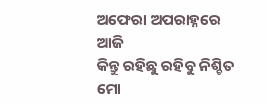ଅଫେରା ଅପରାହ୍ନରେ ଆଜି
କିନ୍ତୁ ରହିଛୁ ରହିବୁ ନିଶ୍ଚିତ
ମୋ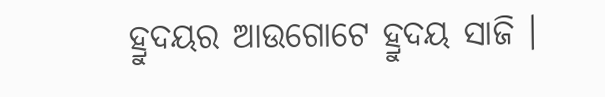ହ୍ରୁଦୟର ଆଉଗୋଟେ ହ୍ରୁଦୟ ସାଜି ।